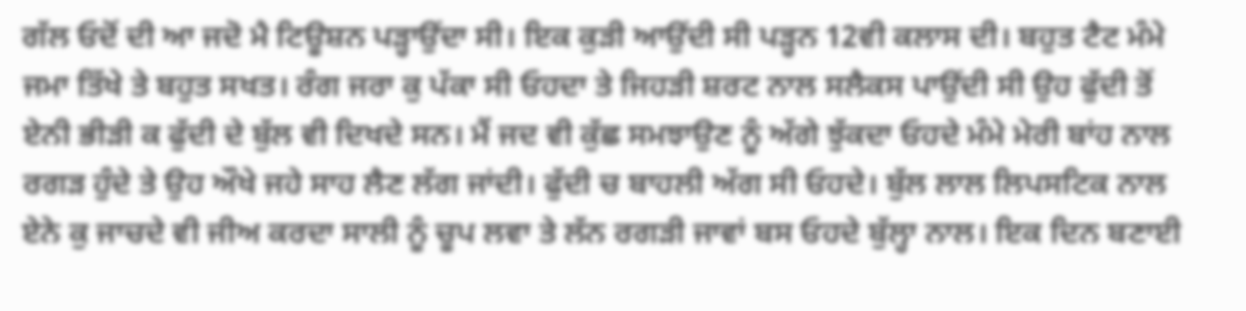ਗੱਲ ਓਦੋਂ ਦੀ ਆ ਜਦੋ ਮੈ ਟਿਊਸ਼ਨ ਪੜ੍ਹਾਉਂਦਾ ਸੀ। ਇਕ ਕੁੜੀ ਆਉਂਦੀ ਸੀ ਪੜ੍ਹਨ 12ਵੀ ਕਲਾਸ ਦੀ। ਬਹੁਤ ਟੈਟ ਮੰਮੇ ਜਮਾ ਤਿੱਖੇ ਤੇ ਬਹੁਤ ਸਖਤ। ਰੰਗ ਜਰਾ ਕੁ ਪੱਕਾ ਸੀ ਓਹਦਾ ਤੇ ਜਿਹੜੀ ਸ਼ਰਟ ਨਾਲ ਸਲੈਕਸ ਪਾਉਂਦੀ ਸੀ ਉਹ ਫੁੱਦੀ ਤੋਂ ਏਨੀ ਭੀੜੀ ਕ ਫੁੱਦੀ ਦੇ ਬੁੱਲ ਵੀ ਦਿਖਦੇ ਸਨ। ਮੈਂ ਜਦ ਵੀ ਕੁੱਛ ਸਮਝਾਉਣ ਨੂੰ ਅੱਗੇ ਝੁੱਕਦਾ ਓਹਦੇ ਮੰਮੇ ਮੇਰੀ ਬਾਂਹ ਨਾਲ ਰਗੜ ਹੁੰਦੇ ਤੇ ਉਹ ਔਖੇ ਜਹੇ ਸਾਹ ਲੈਣ ਲੱਗ ਜਾਂਦੀ। ਫੁੱਦੀ ਚ ਬਾਹਲੀ ਅੱਗ ਸੀ ਓਹਦੇ। ਬੁੱਲ ਲਾਲ ਲਿਪਸਟਿਕ ਨਾਲ ਏਨੇ ਕੁ ਜਾਚਦੇ ਵੀ ਜੀਅ ਕਰਦਾ ਸਾਲੀ ਨੂੰ ਚੂਪ ਲਵਾ ਤੇ ਲੱਨ ਰਗੜੀ ਜਾਵਾਂ ਬਸ ਓਹਦੇ ਬੁੱਲ੍ਹਾ ਨਾਲ। ਇਕ ਦਿਨ ਬਣਾਈ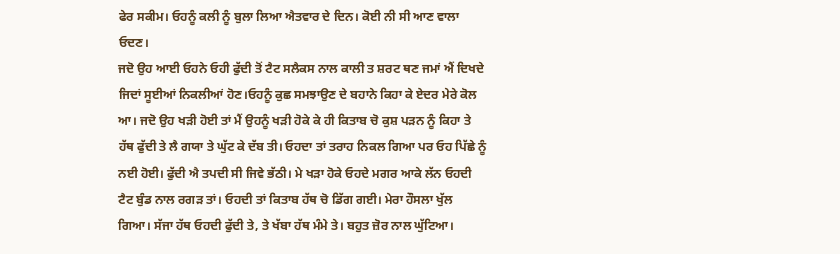ਫੇਰ ਸਕੀਮ। ਓਹਨੂੰ ਕਲੀ ਨੂੰ ਬੁਲਾ ਲਿਆ ਐਤਵਾਰ ਦੇ ਦਿਨ। ਕੋਈ ਨੀ ਸੀ ਆਣ ਵਾਲਾ ਓਦਣ।
ਜਦੋ ਉਹ ਆਈ ਓਹਨੇ ਓਹੀ ਫੁੱਦੀ ਤੋਂ ਟੈਟ ਸਲੈਕਸ ਨਾਲ ਕਾਲੀ ਤ ਸ਼ਰਟ ਥਣ ਜਮਾਂ ਐਂ ਦਿਖਦੇ ਜਿਦਾਂ ਸੂਈਆਂ ਨਿਕਲੀਆਂ ਹੋਣ।ਓਹਨੂੰ ਕੁਛ ਸਮਝਾਉਣ ਦੇ ਬਹਾਨੇ ਕਿਹਾ ਕੇ ਏਦਰ ਮੇਰੇ ਕੋਲ ਆ। ਜਦੋ ਉਹ ਖੜੀ ਹੋਈ ਤਾਂ ਮੈਂ ਉਹਨੂੰ ਖੜੀ ਹੋਕੇ ਕੇ ਹੀ ਕਿਤਾਬ ਚੋ ਕੁਸ਼ ਪੜਨ ਨੂੰ ਕਿਹਾ ਤੇ ਹੱਥ ਫੁੱਦੀ ਤੇ ਲੈ ਗਯਾ ਤੇ ਘੁੱਟ ਕੇ ਦੱਬ ਤੀ। ਓਹਦਾ ਤਾਂ ਤਰਾਹ ਨਿਕਲ ਗਿਆ ਪਰ ਓਹ ਪਿੱਛੇ ਨੂੰ ਨਈ ਹੋਈ। ਫੁੱਦੀ ਐ ਤਪਦੀ ਸੀ ਜਿਵੇ ਭੱਠੀ। ਮੇ ਖੜਾ ਹੋਕੇ ਓਹਦੇ ਮਗਰ ਆਕੇ ਲੱਨ ਓਹਦੀ ਟੈਟ ਬੁੰਡ ਨਾਲ ਰਗੜ ਤਾਂ। ਓਹਦੀ ਤਾਂ ਕਿਤਾਬ ਹੱਥ ਚੋ ਡਿੱਗ ਗਈ। ਮੇਰਾ ਹੌਸਲਾ ਖੁੱਲ ਗਿਆ। ਸੱਜਾ ਹੱਥ ਓਹਦੀ ਫੁੱਦੀ ਤੇ, ਤੇ ਖੱਬਾ ਹੱਥ ਮੰਮੇ ਤੇ। ਬਹੁਤ ਜ਼ੋਰ ਨਾਲ ਘੁੱਟਿਆ।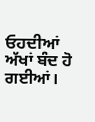ਓਹਦੀਆਂ ਅੱਖਾਂ ਬੰਦ ਹੋ ਗਈਆਂ।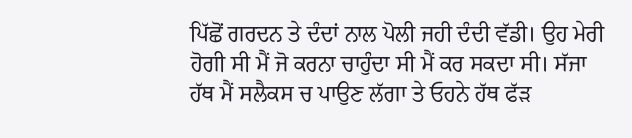ਪਿੱਛੋਂ ਗਰਦਨ ਤੇ ਦੰਦਾਂ ਨਾਲ ਪੋਲੀ ਜਹੀ ਦੰਦੀ ਵੱਡੀ। ਉਹ ਮੇਰੀ ਹੋਗੀ ਸੀ ਮੈਂ ਜੋ ਕਰਨਾ ਚਾਹੁੰਦਾ ਸੀ ਮੈਂ ਕਰ ਸਕਦਾ ਸੀ। ਸੱਜਾ ਹੱਥ ਮੈਂ ਸਲੈਕਸ ਚ ਪਾਉਣ ਲੱਗਾ ਤੇ ਓਹਨੇ ਹੱਥ ਫੱੜ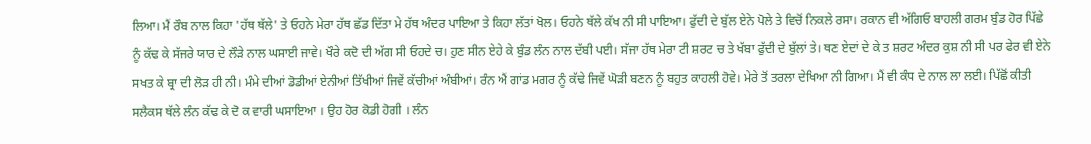ਲਿਆ। ਮੈਂ ਰੌਬ ਨਾਲ ਕਿਹਾ 'ਹੱਥ ਥੱਲੇ' ਤੇ ਓਹਨੇ ਮੇਰਾ ਹੱਥ ਛੱਡ ਦਿੱਤਾ ਮੇ ਹੱਥ ਅੰਦਰ ਪਾਇਆ ਤੇ ਕਿਹਾ ਲੱਤਾਂ ਖੋਲ। ਓਹਨੇ ਥੱਲੇ ਕੱਖ ਨੀ ਸੀ ਪਾਇਆ। ਫੁੱਦੀ ਦੇ ਬੁੱਲ ਏਨੇ ਪੋਲੇ ਤੇ ਵਿਚੋਂ ਨਿਕਲੇ ਰਸਾ। ਰਕਾਨ ਵੀ ਅੱਗਿਓ ਬਾਹਲੀ ਗਰਮ ਬੁੰਡ ਹੋਰ ਪਿੱਛੇ ਨੂੰ ਕੱਢ ਕੇ ਸੱਜਰੇ ਯਾਰ ਦੇ ਲੌੜੇ ਨਾਲ ਘਸਾਈ ਜਾਵੇ। ਖੌਰੇ ਕਦੋ ਦੀ ਅੱਗ ਸੀ ਓਹਦੇ ਚ। ਹੁਣ ਸੀਨ ਏਹੇ ਕੇ ਬੁੰਡ ਲੰਨ ਨਾਲ ਦੱਬੀ ਪਈ। ਸੱਜਾ ਹੱਥ ਮੇਰਾ ਟੀ ਸ਼ਰਟ ਚ ਤੇ ਖੱਬਾ ਫੁੱਦੀ ਦੇ ਬੁੱਲਾਂ ਤੇ। ਥਣ ਏਦਾਂ ਦੇ ਕੇ ਤ ਸ਼ਰਟ ਅੰਦਰ ਕੁਸ਼ ਨੀ ਸੀ ਪਰ ਫੇਰ ਵੀ ਏਨੇ ਸਖਤ ਕੇ ਬ੍ਰਾ ਦੀ ਲੋੜ ਹੀ ਨੀ। ਮੰਮੇ ਦੀਆਂ ਡੋਡੀਆਂ ਏਨੀਆਂ ਤਿੱਖੀਆਂ ਜਿਵੇਂ ਕੱਚੀਆਂ ਅੰਬੀਆਂ। ਰੰਨ ਐਂ ਗਾਂਡ ਮਗਰ ਨੂੰ ਕੱਢੇ ਜਿਵੇਂ ਘੋੜੀ ਬਣਨ ਨੂੰ ਬਹੁਤ ਕਾਹਲੀ ਹੋਵੇ। ਮੇਰੇ ਤੋਂ ਤਰਲਾ ਦੇਖਿਆ ਨੀ ਗਿਆ। ਮੈਂ ਵੀ ਕੰਧ ਦੇ ਨਾਲ ਲਾ ਲਈ। ਪਿੱਛੋਂ ਕੀਤੀ ਸਲੈਕਸ ਥੱਲੇ ਲੰਨ ਕੱਢ ਕੇ ਦੋ ਕ ਵਾਰੀ ਘਸਾਇਆ । ਉਹ ਹੋਰ ਕੋਡੀ ਹੋਗੀ । ਲੰਨ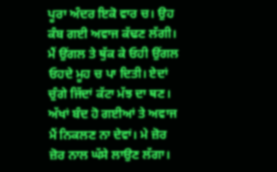ਪੂਰਾ ਅੰਦਰ ਇਕੋ ਵਾਰ ਚ। ਉਹ ਕੰਬ ਗਈ ਅਵਾਜ ਕੱਢਣ ਲੱਗੀ। ਮੈਂ ਉਂਗਲ ਤੇ ਥੁੱਕ ਕੇ ਓਹੀ ਉਂਗਲ ਓਹਦੇ ਮੂਹ ਚ ਪਾ ਦਿਤੀ। ਏਦਾਂ ਚੁੰਗੇ ਜਿੱਦਾਂ ਕੱਟਾ ਮੱਝ ਦਾ ਥਣ। ਅੱਖਾਂ ਬੰਦ ਹੋ ਗਈਆਂ ਤੇ ਅਵਾਜ ਮੈਂ ਨਿਕਲਣ ਨਾ ਦੇਵਾਂ। ਮੇ ਜ਼ੋਰ ਜ਼ੋਰ ਨਾਲ ਘੱਸੇ ਲਾਉਣ ਲੱਗਾ।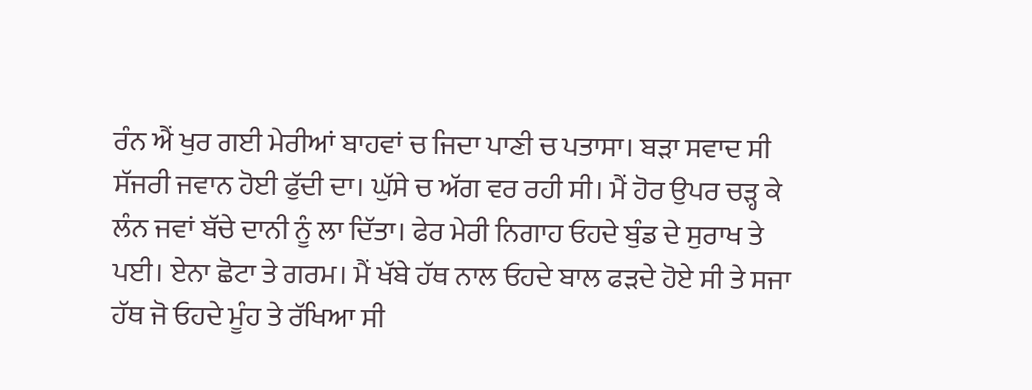ਰੰਨ ਐਂ ਖੁਰ ਗਈ ਮੇਰੀਆਂ ਬਾਹਵਾਂ ਚ ਜਿਦਾ ਪਾਣੀ ਚ ਪਤਾਸਾ। ਬੜਾ ਸਵਾਦ ਸੀ ਸੱਜਰੀ ਜਵਾਨ ਹੋਈ ਫੁੱਦੀ ਦਾ। ਘੁੱਸੇ ਚ ਅੱਗ ਵਰ ਰਹੀ ਸੀ। ਮੈਂ ਹੋਰ ਉਪਰ ਚੜ੍ਹ ਕੇ ਲੰਨ ਜਵਾਂ ਬੱਚੇ ਦਾਨੀ ਨੂੰ ਲਾ ਦਿੱਤਾ। ਫੇਰ ਮੇਰੀ ਨਿਗਾਹ ਓਹਦੇ ਬੁੰਡ ਦੇ ਸੁਰਾਖ ਤੇ ਪਈ। ਏਨਾ ਛੋਟਾ ਤੇ ਗਰਮ। ਮੈਂ ਖੱਬੇ ਹੱਥ ਨਾਲ ਓਹਦੇ ਬਾਲ ਫੜਦੇ ਹੋਏ ਸੀ ਤੇ ਸਜਾ ਹੱਥ ਜੋ ਓਹਦੇ ਮੂੰਹ ਤੇ ਰੱਖਿਆ ਸੀ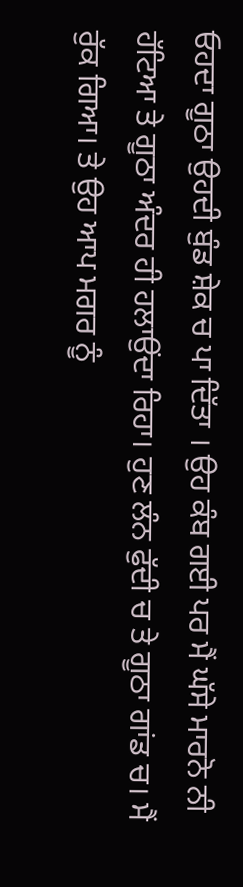ਓਹਦਾ ਗੂਠਾ ਉਹਦੀ ਬੁੰਡ ਸ਼ੇਕ ਚ ਪਾ ਦਿੱਤਾ । ਉਹ ਕੰਬ ਗਈ ਪਰ ਮੈਂ ਘੱਸੇ ਮਾਰਨੋ ਨੀ ਹੱਟਿਆ ਤੇ ਗੂਠਾ ਅੰਦਰ ਹੀ ਹਲਾਉਂਦਾ ਰਿਹਾ। ਹੁਣ ਲੰਨ ਫੁੱਦੀ ਚ ਤੇ ਗੂਠਾ ਗਾਂਡ ਚ। ਮੈਂ ਰੁੱਕ ਗਿਆ। ਤੇ ਉਹ ਆਪ ਮਗਰ ਨੂੰ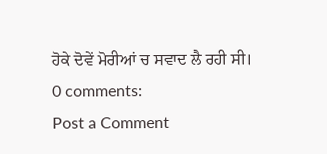ਹੋਕੇ ਦੋਵੇਂ ਮੋਰੀਆਂ ਚ ਸਵਾਦ ਲੈ ਰਹੀ ਸੀ।
0 comments:
Post a Comment